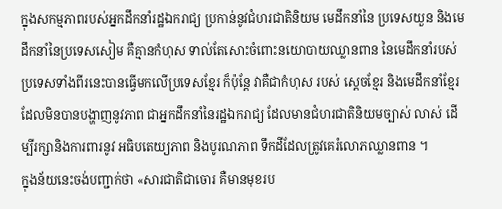ក្នុងសកម្មភាពរបស់អ្នកដឹកនាំរដ្ឋឯករាជ្យ ប្រកាន់នូវជំហរជាតិនិយម មេដឹកនាំនៃ ប្រទេសយួន និងមេដឹកនាំនៃប្រទេសសៀម គឺគ្មានកំហុស ទាល់តែសោះចំពោះនយោបាយឈ្លានពាន នៃមេដឹកនាំរបស់ ប្រទេសទាំងពីរនេះបានធ្វើមកលើប្រទេសខ្មែរ ក៏ប៉ុន្តែ វាគឺជាកំហុស របស់ ស្តេចខ្មែរ និងមេដឹកនាំខ្មែរ ដែលមិនបានបង្ហាញនូវភាព ជាអ្នកដឹកនាំនៃរដ្ឋឯករាជ្យ ដែលមានជំហរជាតិនិយមច្បាស់ លាស់ ដើម្បីរក្សានិងការពារនូវ អធិបតេយ្យភាព និងបូរណភាព ទឹកដីដែលត្រូវគេរំលោភឈ្លានពាន ។
ក្នុងន័យនេះចង់បញ្ជាក់ថា «សារជាតិជាចោរ គឺមានមុខរប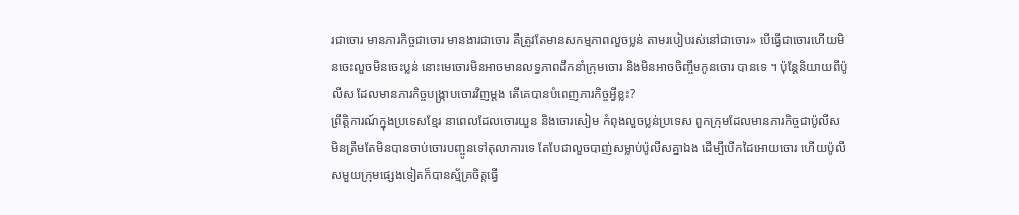រជាចោរ មានភារកិច្ចជាចោរ មានងារជាចោរ គឺត្រូវតែមានសកម្មភាពលួចប្លន់ តាមរបៀបរស់នៅជាចោរ» បើធ្វើជាចោរហើយមិនចេះលួចមិនចេះប្លន់ នោះមេចោរមិនអាចមានលទ្ធភាពដឹកនាំក្រុមចោរ និងមិនអាចចិញ្ចឹមកូនចោរ បានទេ ។ ប៉ុន្តែនិយាយពីប៉ូលីស ដែលមានភារកិច្ចបង្រ្កាបចោរវិញម្តង តើគេបានបំពេញភារកិច្ចអ្វីខ្លះ?
ព្រឹត្តិការណ៍ក្នុងប្រទេសខ្មែរ នាពេលដែលចោរយួន និងចោរសៀម កំពុងលួចប្លន់ប្រទេស ពួកក្រុមដែលមានភារកិច្ចជាប៉ូលីស មិនត្រឹមតែមិនបានចាប់ចោរបញ្ចូនទៅតុលាការទេ តែបែជាលួចបាញ់សម្លាប់ប៉ូលីសគ្នាឯង ដើម្បីបើកដៃអោយចោរ ហើយប៉ូលីសមួយក្រុមផ្សេងទៀតក៏បានស្ម័គ្រចិត្តធ្វើ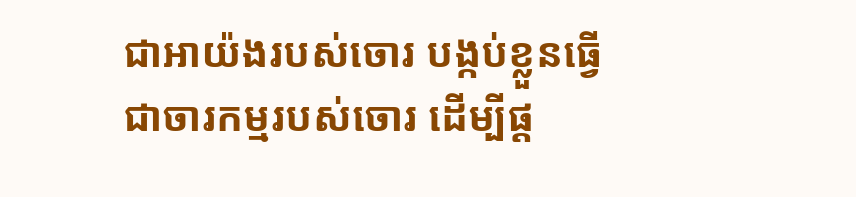ជាអាយ៉ងរបស់ចោរ បង្កប់ខ្លួនធ្វើជាចារកម្មរបស់ចោរ ដើម្បីផ្ត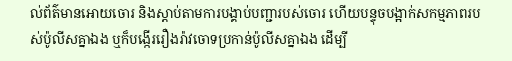ល់ព័ត៌មានអោយចោរ និងស្តាប់តាមការបង្គាប់បញ្ជារបស់ចោរ ហើយបន្ទុចបង្អាក់សកម្មភាពរបស់ប៉ូលីសគ្នាឯង ឬក៏បង្កើររឿងរ៉ាវចោទប្រកាន់ប៉ូលីសគ្នាឯង ដើម្បី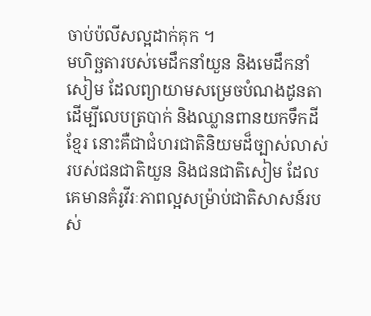ចាប់ប៉លីសល្អដាក់គុក ។
មហិច្ឆតារបស់មេដឹកនាំយួន និងមេដឹកនាំសៀម ដែលព្យាយាមសម្រេចបំណងដូនតា ដើម្បីលេបត្របាក់ និងឈ្លានពានយកទឹកដីខ្មែរ នោះគឺជាជំហរជាតិនិយមដ៏ច្បាស់លាស់របស់ជនជាតិយួន និងជនជាតិសៀម ដែលគេមានគំរូវីរៈភាពល្អសម្រ៉ាប់ជាតិសាសន៍របស់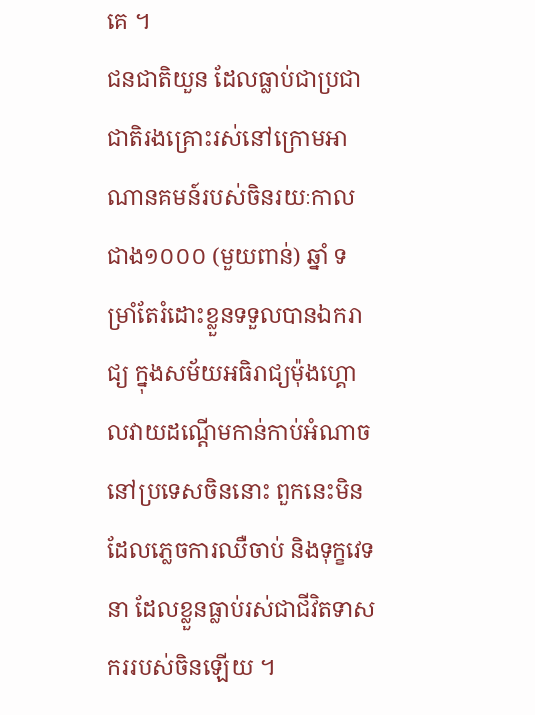គេ ។
ជនជាតិយួន ដែលធ្លាប់ជាប្រជាជាតិរងគ្រោះរស់នៅក្រោមអាណានគមន៍របស់ចិនរយៈកាលជាង១០០០ (មួយពាន់) ឆ្នាំ ទម្រាំតែរំដោះខ្លួនទទួលបានឯករាជ្យ ក្នុងសម័យអធិរាជ្យម៉ុងហ្គោលវាយដណ្តើមកាន់កាប់អំណាចនៅប្រទេសចិននោះ ពួកនេះមិនដែលភ្លេចការឈឺចាប់ និងទុក្ខវេទនា ដែលខ្លួនធ្លាប់រស់ជាជីវិតទាសកររបស់ចិនឡើយ ។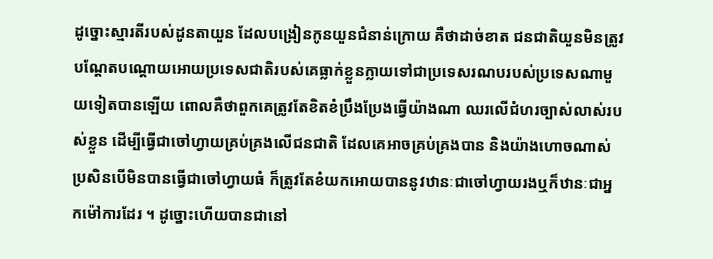ដូច្នោះស្មារតីរបស់ដូនតាយួន ដែលបង្រៀនកូនយួនជំនាន់ក្រោយ គឺថាដាច់ខាត ជនជាតិយួនមិនត្រូវបណ្តែតបណ្តោយអោយប្រទេសជាតិរបស់គេធ្លាក់ខ្លួនក្លាយទៅជាប្រទេសរណបរបស់ប្រទេសណាមួយទៀតបានឡើយ ពោលគឺថាពួកគេត្រូវតែខិតខំប្រឹងប្រែងធ្វើយ៉ាងណា ឈរលើជំហរច្បាស់លាស់របស់ខ្លួន ដើម្បីធ្វើជាចៅហ្វាយគ្រប់គ្រងលើជនជាតិ ដែលគេអាចគ្រប់គ្រងបាន និងយ៉ាងហោចណាស់ ប្រសិនបើមិនបានធ្វើជាចៅហ្វាយធំ ក៏ត្រូវតែខំយកអោយបាននូវឋានៈជាចៅហ្វាយរងឬក៏ឋានៈជាអ្នកម៉ៅការដែរ ។ ដូច្នោះហើយបានជានៅ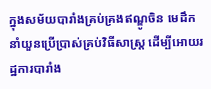ក្នុងសម័យបារាំងគ្រប់គ្រងឥណ្ឌូចិន មេដឹកនាំយួនប្រើប្រាស់គ្រប់វិធីសាស្រ្ត ដើម្បីអោយរដ្ឋការបារាំង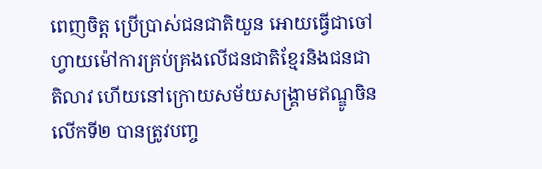ពេញចិត្ត ប្រើប្រាស់ជនជាតិយួន អោយធ្វើជាចៅហ្វាយម៉ៅការគ្រប់គ្រងលើជនជាតិខ្មែរនិងជនជាតិលាវ ហើយនៅក្រោយសម័យសង្គ្រាមឥណ្ឌូចិនលើកទី២ បានត្រូវបញ្ច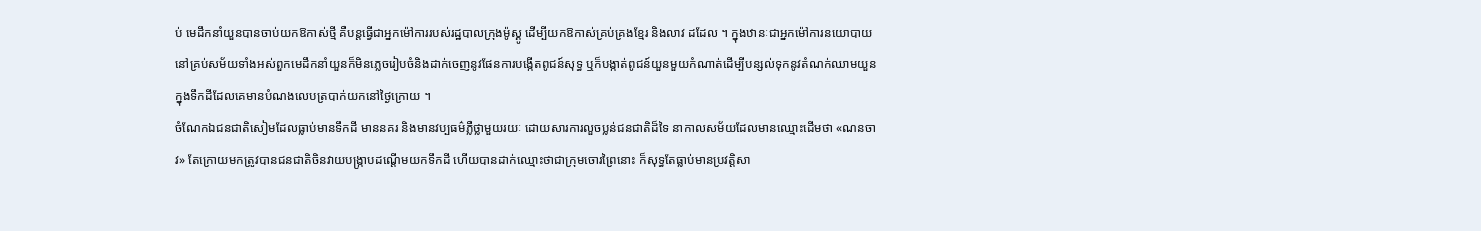ប់ មេដឹកនាំយួនបានចាប់យកឱកាស់ថ្មី គឺបន្តធ្វើជាអ្នកម៉ៅការរបស់រដ្ឋបាលក្រុងម៉ូស្គូ ដើម្បីយកឱកាស់គ្រប់គ្រងខ្មែរ និងលាវ ដដែល ។ ក្នុងឋានៈជាអ្នកម៉ៅការនយោបាយ នៅគ្រប់សម័យទាំងអស់ពួកមេដឹកនាំយួនក៏មិនភ្លេចរៀបចំនិងដាក់ចេញនូវផែនការបង្កើតពូជន៍សុទ្ធ ឬក៏បង្កាត់ពូជន៍យួនមួយកំណាត់ដើម្បីបន្សល់ទុកនូវតំណក់ឈាមយួន ក្នុងទឹកដីដែលគេមានបំណងលេបត្របាក់យកនៅថ្ងៃក្រោយ ។
ចំណែកឯជនជាតិសៀមដែលធ្លាប់មានទឹកដី មាននគរ និងមានវប្បធម៌ភ្លឺថ្លាមួយរយៈ ដោយសារការលួចប្លន់ជនជាតិដ៏ទៃ នាកាលសម័យដែលមានឈ្មោះដើមថា «ណនចាវ» តែក្រោយមកត្រូវបានជនជាតិចិនវាយបង្រ្កាបដណ្តើមយកទឹកដី ហើយបានដាក់ឈ្មោះថាជាក្រុមចោរព្រៃនោះ ក៏សុទ្ធតែធ្លាប់មានប្រវត្តិសា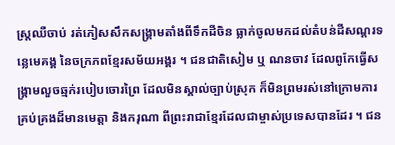ស្រ្តឈឺចាប់ រត់ភៀសសឹកសង្រ្គាមតាំងពីទឹកដីចិន ធ្លាក់ចូលមកដល់តំបន់ដីសណ្តរទន្លេមេគង្គ នៃចក្រភពខ្មែរសម័យអង្គរ ។ ជនជាតិសៀម ឬ ណនចាវ ដែលពូកែធ្វើសង្រ្គាមលួចឆ្មក់របៀបចោរព្រៃ ដែលមិនស្គាល់ច្បាប់ស្រុក ក៏មិនព្រមរស់នៅក្រោមការគ្រប់គ្រងដ៏មានមេត្តា និងករុណា ពីព្រះរាជាខ្មែរដែលជាម្ចាស់ប្រទេសបានដែរ ។ ជន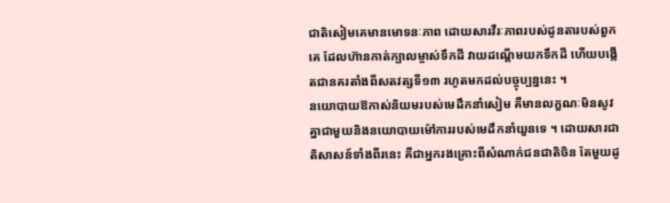ជាតិសៀមគេមានមោទនៈភាព ដោយសារវីរៈភាពរបស់ដូនតារបស់ពួកគេ ដែលហ៊ានកាត់ក្បាលម្ចាស់ទឹកដី វាយដណ្តើមយកទឹកដី ហើយបង្កើតជានគរតាំងពីសតវត្សទី១៣ រហូតមកដល់បច្ចុប្បន្ននេះ ។
នយោបាយឱកាស់និយមរបស់មេដឹកនាំសៀម គឺមានលក្ខណៈមិនសូវគ្នាជាមួយនិងនយោបាយម៉ៅការរបស់មេដឹកនាំយួនទេ ។ ដោយសារជាតិសាសន៍ទាំងពីរនេះ គឺជាអ្នករងគ្រោះពីសំណាក់ជនជាតិចិន តែមួយដូ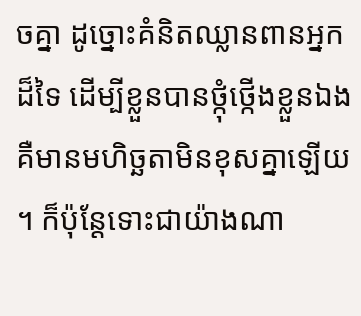ចគ្នា ដូច្នោះគំនិតឈ្លានពានអ្នកដ៏ទៃ ដើម្បីខ្លួនបានថ្កុំថ្កើងខ្លួនឯង គឺមានមហិច្ឆតាមិនខុសគ្នាឡើយ ។ ក៏ប៉ុន្តែទោះជាយ៉ាងណា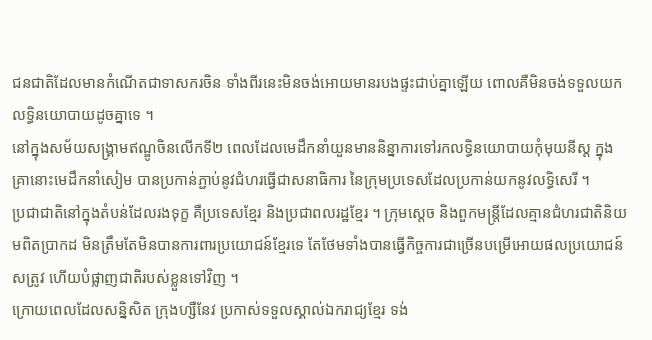ជនជាតិដែលមានកំណើតជាទាសករចិន ទាំងពីរនេះមិនចង់អោយមានរបងផ្ទះជាប់គ្នាឡើយ ពោលគឺមិនចង់ទទួលយកលទ្ធិនយោបាយដូចគ្នាទេ ។
នៅក្នុងសម័យសង្គ្រាមឥណ្ឌូចិនលើកទី២ ពេលដែលមេដឹកនាំយួនមាននិន្នាការទៅរកលទ្ធិនយោបាយកុំមុយនីស្ត ក្នុងគ្រានោះមេដឹកនាំសៀម បានប្រកាន់ភ្ជាប់នូវជំហរធ្វើជាសនាធិការ នៃក្រុមប្រទេសដែលប្រកាន់យកនូវលទ្ធិសេរី ។
ប្រជាជាតិនៅក្នុងតំបន់ដែលរងទុក្ខ គឺប្រទេសខ្មែរ និងប្រជាពលរដ្ឋខ្មែរ ។ ក្រុមស្តេច និងពួកមន្រ្តីដែលគ្មានជំហរជាតិនិយមពិតប្រាកដ មិនត្រឹមតែមិនបានការពារប្រយោជន៍ខ្មែរទេ តែថែមទាំងបានធ្វើកិច្ចការជាច្រើនបម្រើអោយផលប្រយោជន៍សត្រូវ ហើយបំផ្លាញជាតិរបស់ខ្លួនទៅវិញ ។
ក្រោយពេលដែលសន្និសិត ក្រុងហ្សឺនែវ ប្រកាស់ទទួលស្គាល់ឯករាជ្យខ្មែរ ទង់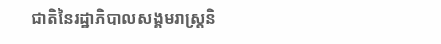ជាតិនៃរដ្ឋាភិបាលសង្គមរាស្រ្តនិ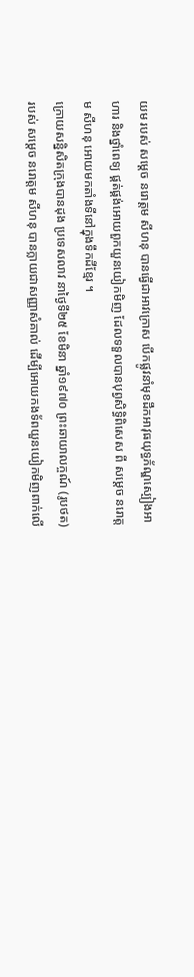យម របស់ សម្តេច នរោត្តម សីហនុ បានធ្វើជាអាវក្រោស បើកផ្លូវនាំមុខដឹកអាវុធយុទ្ធភ័ណ្ឌស្បៀងអាហារ និងថ្នាំពេទ្យ ផ្គត់ផ្គង់អោយពួកយួនយៀកមិញ ដែលទទួលបានបុព្វសិទ្ធិពិសេស ពី សម្តេច នរោត្តម សីហនុ អោយមកតាំងទីនៅក្នុងទឹកដីខ្មែរ ។
ក្រោយសន្និសិតក្រុងបានដុង ប្រទេសលាវ នាថ្ងៃទី២៥ ខែមិនា ឆ្នាំ១៩៧០ ព្រះឆាយាលក្ចណ៍ (រូបថត) របស់ សម្តេច នរោត្តម សីហនុ បានក្លាយជាសញ្ញាសំគាល់ ដើម្បីអោយកងទ័ពយួនយៀកមិញពាក់លើ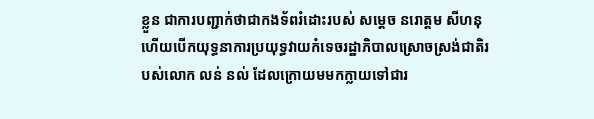ខ្លួន ជាការបញ្ជាក់ថាជាកងទ័ពរំដោះរបស់ សម្តេច នរោត្តម សីហនុ ហើយបើកយុទ្ធនាការប្រយុទ្ធវាយកំទេចរដ្ឋាភិបាលស្រោចស្រង់ជាតិរបស់លោក លន់ នល់ ដែលក្រោយមមកក្លាយទៅជារ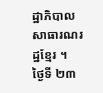ដ្ឋាភិបាលសាធារណរដ្ឋខ្មែរ ។
ថ្ងៃទី ២៣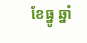ខែធ្នូ ឆ្នាំ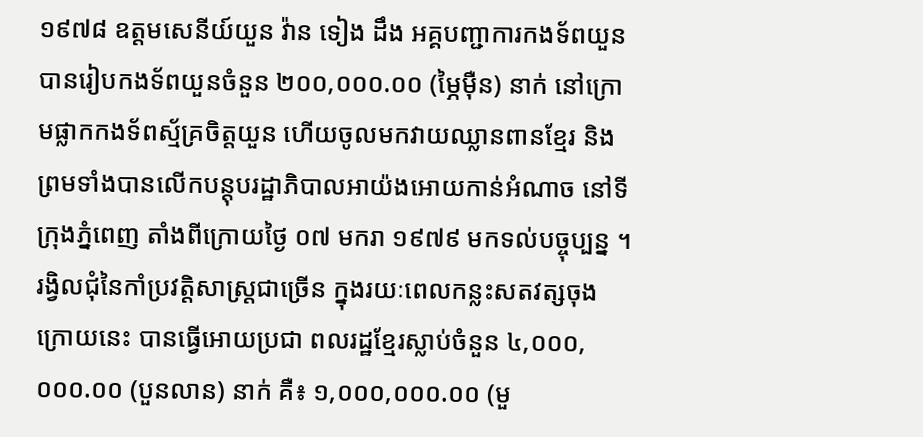១៩៧៨ ឧត្តមសេនីយ៍យួន វ៉ាន ទៀង ដឹង អគ្គបញ្ជាការកងទ័ពយួន បានរៀបកងទ័ពយួនចំនួន ២០០,០០០.០០ (ម្ភៃម៉ឺន) នាក់ នៅក្រោមផ្លាកកងទ័ពស្ម័គ្រចិត្តយួន ហើយចូលមកវាយឈ្លានពានខ្មែរ និងព្រមទាំងបានលើកបន្តុបរដ្ឋាភិបាលអាយ៉ងអោយកាន់អំណាច នៅទីក្រុងភ្នំពេញ តាំងពីក្រោយថ្ងៃ ០៧ មករា ១៩៧៩ មកទល់បច្ចុប្បន្ន ។
រង្វិលជុំនៃកាំប្រវត្តិសាស្រ្តជាច្រើន ក្នុងរយៈពេលកន្លះសតវត្សចុងក្រោយនេះ បានធ្វើអោយប្រជា ពលរដ្ឋខ្មែរស្លាប់ចំនួន ៤,០០០,០០០.០០ (បួនលាន) នាក់ គឺ៖ ១,០០០,០០០.០០ (មួ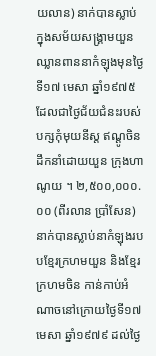យលាន) នាក់បានស្លាប់ក្នុងសម័យសង្រ្គាមយួនឈ្លានពាននាកំឡុងមុនថ្ងៃទី១៧ មេសា ឆ្នាំ១៩៧៥ ដែលជាថ្ងៃជ័យជំនះរបស់បក្សកុំមុយនីស្ត ឥណ្ដូចិនដឹកនាំដោយយួន ក្រុងហាណូយ ។ ២,៥០០,០០០.០០ (ពីរលាន ប្រាំសែន) នាក់បានស្លាប់នាកំឡុងរបបខ្មែរក្រហមយួន និងខ្មែរក្រហមចិន កាន់កាប់អំណាចនៅក្រោយថ្ងៃទី១៧ មេសា ឆ្នាំ១៩៧៩ ដល់ថ្ងៃ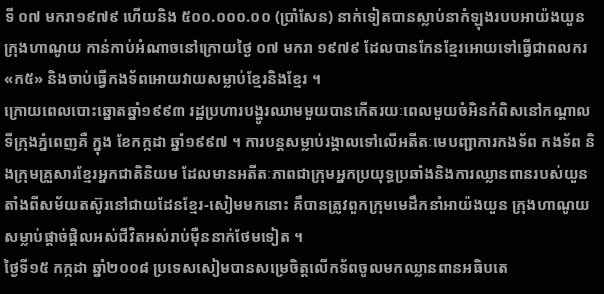ទី ០៧ មករា១៩៧៩ ហើយនិង ៥០០.០០០.០០ (ប្រាំសែន) នាក់ទៀតបានស្លាប់នាកំឡុងរបបអាយ៉ងយួន ក្រុងហាណូយ កាន់កាប់អំណាចនៅក្រោយថ្ងៃ ០៧ មករា ១៩៧៩ ដែលបានកែនខ្មែរអោយទៅធ្វើជាពលករ «ក៥» និងចាប់ធ្វើកងទ័ពអោយវាយសម្លាប់ខ្មែរនិងខ្មែរ ។
ក្រោយពេលបោះឆ្នោតឆ្នាំ១៩៩៣ រដ្ឋប្រហារបង្ហូរឈាមមួយបានកើតរយៈពេលមួយចំអិនកំពិសនៅកណ្តាលទីក្រុងភ្នំពេញគឺ ក្នុង ខែកក្កដា ឆ្នាំ១៩៩៧ ។ ការបន្តសម្លាប់រង្គាលទៅលើអតីតៈមេបញ្ជាការកងទ័ព កងទ័ព និងក្រុមគ្រួសារខ្មែរអ្នកជាតិនិយម ដែលមានអតីតៈភាពជាក្រុមអ្នកប្រយុទ្ធប្រឆាំងនិងការឈ្លានពានរបស់យួន តាំងពីសម័យតស៊ូរនៅជាយដែនខ្មែរ-សៀមមកនោះ គឹបានត្រូវពួកក្រុមមេដឹកនាំអាយ៉ងយួន ក្រុងហាណូយ សម្លាប់ផ្តាច់ផ្តិលអស់ជីវិតអស់រាប់ម៉ឺននាក់ថែមទៀត ។
ថ្ងៃទី១៥ កក្កដា ឆ្នាំ២០០៨ ប្រទេសសៀមបានសម្រេចិត្តលើកទ័ពចូលមកឈ្លានពានអធិបតេ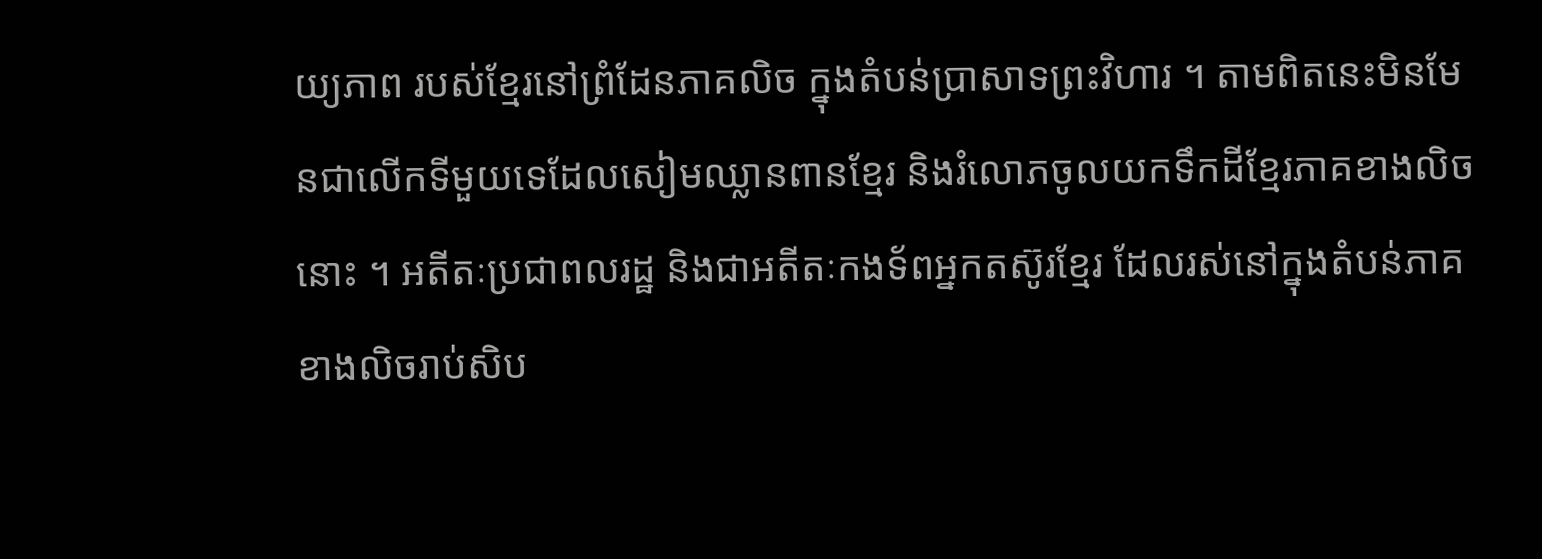យ្យភាព របស់ខ្មែរនៅព្រំដែនភាគលិច ក្នុងតំបន់ប្រាសាទព្រះវិហារ ។ តាមពិតនេះមិនមែនជាលើកទីមួយទេដែលសៀមឈ្លានពានខ្មែរ និងរំលោភចូលយកទឹកដីខ្មែរភាគខាងលិចនោះ ។ អតីតៈប្រជាពលរដ្ឋ និងជាអតីតៈកងទ័ពអ្នកតស៊ូរខ្មែរ ដែលរស់នៅក្នុងតំបន់ភាគខាងលិចរាប់សិប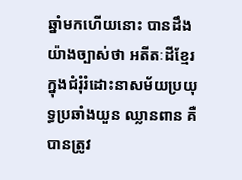ឆ្នាំមកហើយនោះ បានដឹងយ៉ាងច្បាស់ថា អតីតៈដីខ្មែរក្នុងជំរុំរំដោះនាសម័យប្រយុទ្ធប្រឆាំងយួន ឈ្លានពាន គឺបានត្រូវ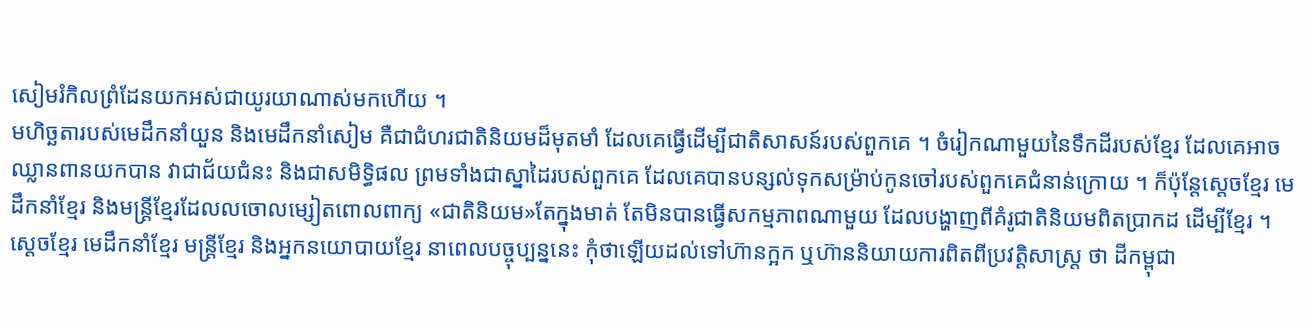សៀមរំកិលព្រំដែនយកអស់ជាយូរយាណាស់មកហើយ ។
មហិច្ឆតារបស់មេដឹកនាំយួន និងមេដឹកនាំសៀម គឺជាជំហរជាតិនិយមដ៏មុតមាំ ដែលគេធ្វើដើម្បីជាតិសាសន៍របស់ពួកគេ ។ ចំរៀកណាមួយនៃទឹកដីរបស់ខ្មែរ ដែលគេអាចឈ្លានពានយកបាន វាជាជ័យជំនះ និងជាសមិទ្ធិផល ព្រមទាំងជាស្នាដៃរបស់ពួកគេ ដែលគេបានបន្សល់ទុកសម្រ៉ាប់កូនចៅរបស់ពួកគេជំនាន់ក្រោយ ។ ក៏ប៉ុន្តែស្តេចខ្មែរ មេដឹកនាំខ្មែរ និងមន្រ្តីខ្មែរដែលលចោលម្សៀតពោលពាក្យ «ជាតិនិយម»តែក្នុងមាត់ តែមិនបានធ្វើសកម្មភាពណាមួយ ដែលបង្ហាញពីគំរូជាតិនិយមពិតប្រាកដ ដើម្បីខ្មែរ ។
ស្តេចខ្មែរ មេដឹកនាំខ្មែរ មន្រ្តីខ្មែរ និងអ្នកនយោបាយខ្មែរ នាពេលបច្ចុប្បន្ននេះ កុំថាឡើយដល់ទៅហ៊ានក្អក ឬហ៊ាននិយាយការពិតពីប្រវត្តិសាស្រ្ត ថា ដីកម្ពុជា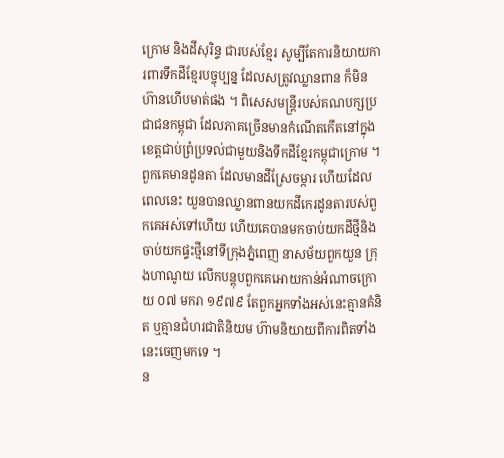ក្រោម និងដីសុរិន្ទ ជារបស់ខ្មែរ សូម្បីតែការនិយាយការពារទឹកដីខ្មែរបច្ចុប្បន្ន ដែលសត្រូវឈ្លានពាន ក៏មិនហ៊ានហើបមាត់ផង ។ ពិសេសមន្រ្តីរបស់គណបក្សប្រជាជនកម្ពុជា ដែលភាគច្រើនមានកំណើតកើតនៅក្នុងខេត្តជាប់ព្រំប្រទល់ជាមួយនិងទឹកដីខ្មែរកម្ពុជាក្រោម ។ ពួកគេមានដូនតា ដែលមានដីស្រែចម្ការ ហើយដែលពេលនេះ យួនបានឈ្លានពានយកដីកេរដូនតារបស់ពួកគេអស់ទៅហើយ ហើយគេបានមកចាប់យកដីថ្មីនិងចាប់យកផ្ទះថ្មីនៅទីក្រុងភ្នំពេញ នាសម័យពួកយួន ក្រុងហាណូយ លើកបន្តុបពួកគេអោយកាន់អំណាចក្រោយ ០៧ មករា ១៩៧៩ តែពួកអ្នកទាំងអស់នេះគ្មានគំនិត ឬគ្មានជំហរជាតិនិយម ហ៊ាមនិយាយពីការពិតទាំងនេះចេញមកទេ ។
ន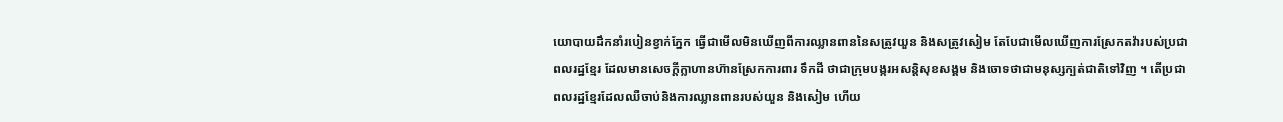យោបាយដឹកនាំរបៀនខ្វាក់ភ្នែក ធ្វើជាមើលមិនឃើញពីការឈ្លានពាននៃសត្រូវយួន និងសត្រូវសៀម តែបែជាមើលឃើញការស្រែកតវ៉ារបស់ប្រជាពលរដ្ឋខ្មែរ ដែលមានសេចក្តីក្លាហានហ៊ានស្រែកការពារ ទឹកដី ថាជាក្រុមបង្ករអសន្តិសុខសង្គម និងចោទថាជាមនុស្សក្បត់ជាតិទៅវិញ ។ តើប្រជាពលរដ្ឋខ្មែរដែលឈឺចាប់និងការឈ្លានពានរបស់យួន និងសៀម ហើយ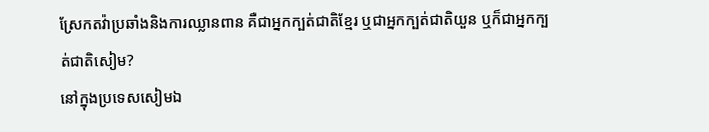ស្រែកតវ៉ាប្រឆាំងនិងការឈ្លានពាន គឺជាអ្នកក្បត់ជាតិខ្មែរ ឬជាអ្នកក្បត់ជាតិយួន ឬក៏ជាអ្នកក្បត់ជាតិសៀម?
នៅក្នុងប្រទេសសៀមឯ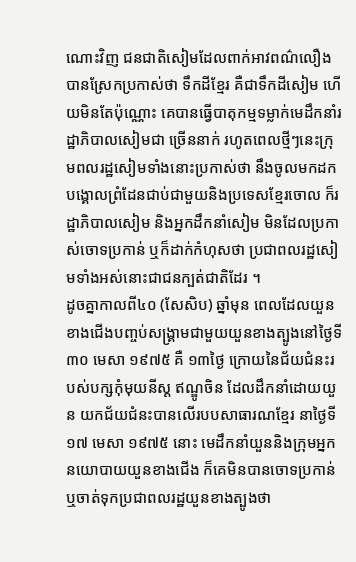ណោះវិញ ជនជាតិសៀមដែលពាក់អាវពណ៌លឿង បានស្រែកប្រកាស់ថា ទឹកដីខ្មែរ គឺជាទឹកដីសៀម ហើយមិនតែប៉ុណ្ណោះ គេបានធ្វើបាតុកម្មទម្លាក់មេដឹកនាំរដ្ឋាភិបាលសៀមជា ច្រើននាក់ រហូតពេលថ្មីៗនេះក្រុមពលរដ្ឋសៀមទាំងនោះប្រកាស់ថា នឹងចូលមកដកបង្គោលព្រំដែនជាប់ជាមួយនិងប្រទេសខ្មែរចោល ក៏រដ្ឋាភិបាលសៀម និងអ្នកដឹកនាំសៀម មិនដែលប្រកាស់ចោទប្រកាន់ ឬក៏ដាក់កំហុសថា ប្រជាពលរដ្ឋសៀមទាំងអស់នោះជាជនក្បត់ជាតិដែរ ។
ដូចគ្នាកាលពី៤០ (សែសិប) ឆ្នាំមុន ពេលដែលយួនខាងជើងបញ្ចប់សង្គ្រាមជាមួយយួនខាងត្បូងនៅថ្ងៃទី៣០ មេសា ១៩៧៥ គឺ ១៣ថ្ងៃ ក្រោយនៃជ័យជំនះរបស់បក្សកុំមុយនីស្ត ឥណ្ឌូចិន ដែលដឹកនាំដោយយួន យកជ័យជំនះបានលើរបបសាធារណខ្មែរ នាថ្ងៃទី១៧ មេសា ១៩៧៥ នោះ មេដឹកនាំយួននិងក្រុមអ្នកនយោបាយយួនខាងជើង ក៏គេមិនបានចោទប្រកាន់ ឬចាត់ទុកប្រជាពលរដ្ឋយួនខាងត្បូងថា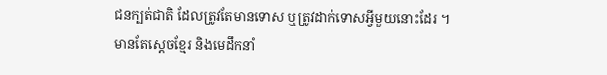ជនក្បត់ជាតិ ដែលត្រូវតែមានទោស ឬត្រូវដាក់ទោសអ្វីមួយនោះដែរ ។
មានតែស្តេចខ្មែរ និងមេដឹកនាំ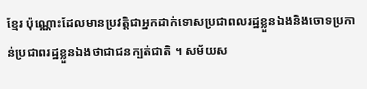ខ្មែរ ប៉ុណ្ណោះដែលមានប្រវត្តិជាអ្នកដាក់ទោសប្រជាពលរដ្ឋខ្លួនឯងនិងចោទប្រកាន់ប្រជាពរដ្ឋខ្លួនឯងថាជាជនក្បត់ជាតិ ។ សម័យស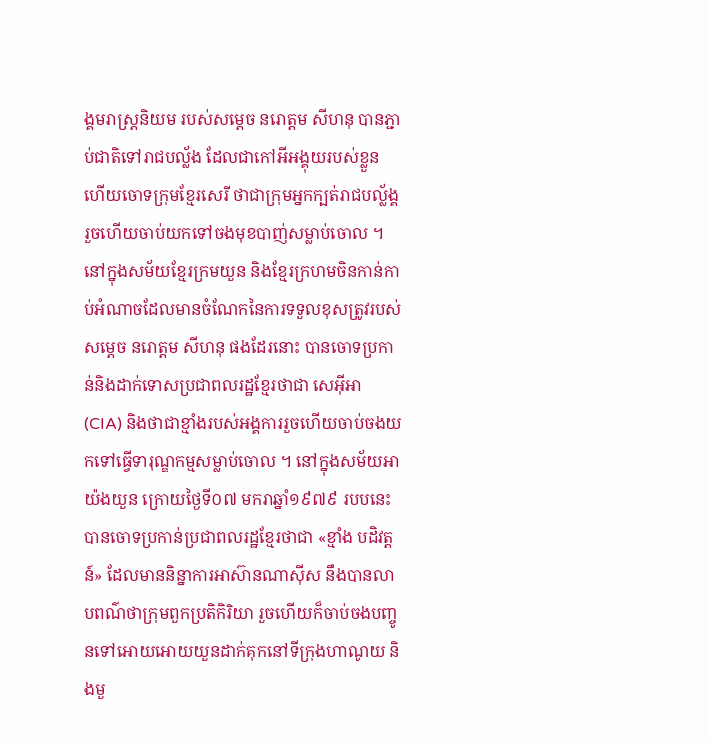ង្គមរាស្រ្តនិយម របស់សម្តេច នរោត្តម សីហនុ បានភ្ជាប់ជាតិទៅរាជបល្ល័ង ដែលជាកៅអីអង្គុយរបស់ខ្លួន ហើយចោទក្រុមខ្មែរសេរី ថាជាក្រុមអ្នកក្បត់រាជបល្ល័ង្គ រួចហើយចាប់យកទៅចងមុខបាញ់សម្លាប់ចោល ។ នៅក្នុងសម័យខ្មែរក្រមយួន និងខ្មែរក្រហមចិនកាន់កាប់អំណាចដែលមានចំណែកនៃការទទួលខុសត្រូវរបស់ សម្តេច នរោត្តម សីហនុ ផងដែរនោះ បានចោទប្រកាន់និងដាក់ទោសប្រជាពលរដ្ឋខ្មែរថាជា សេអ៊ីអា (CIA) និងថាជាខ្មាំងរបស់អង្គការរួចហើយចាប់ចងយកទៅធ្វើទារុណ្ឌកម្មសម្លាប់ចោល ។ នៅក្នុងសម័យអាយ៉ងយួន ក្រោយថ្ងៃទី០៧ មករាឆ្នាំ១៩៧៩ របបនេះបានចោទប្រកាន់ប្រជាពលរដ្ឋខ្មែរថាជា «ខ្មាំង បដិវត្តន៍» ដែលមាននិន្នាការអាស៊ានណាស៊ីស នឹងបានលាបពណ៌ថាក្រុមពួកប្រតិកិរិយា រួចហើយក៏ចាប់ចងបញ្ចូនទៅអោយអោយយួនដាក់គុកនៅទីក្រុងហាណូយ និងមួ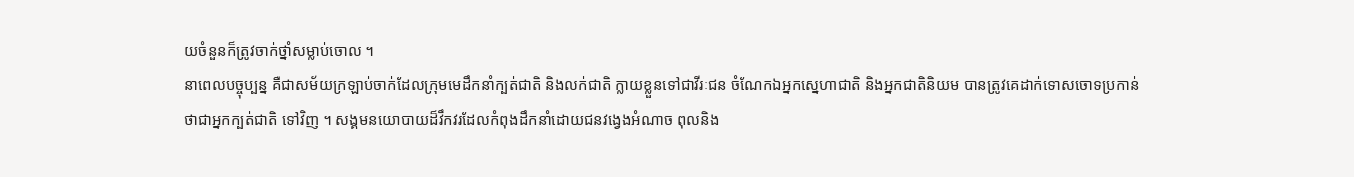យចំនួនក៏ត្រូវចាក់ថ្នាំសម្លាប់ចោល ។
នាពេលបច្ចុប្បន្ន គឺជាសម័យក្រឡាប់ចាក់ដែលក្រុមមេដឹកនាំក្បត់ជាតិ និងលក់ជាតិ ក្លាយខ្លួនទៅជាវីរៈជន ចំណែកឯអ្នកស្នេហាជាតិ និងអ្នកជាតិនិយម បានត្រូវគេដាក់ទោសចោទប្រកាន់ថាជាអ្នកក្បត់ជាតិ ទៅវិញ ។ សង្គមនយោបាយដ៏វឹកវរដែលកំពុងដឹកនាំដោយជនវង្វេងអំណាច ពុលនិង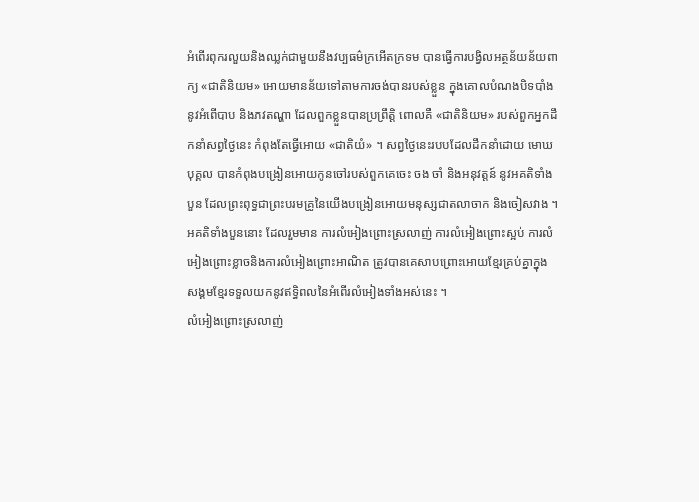អំពើរពុករលួយនិងឈ្លក់ជាមួយនឹងវប្បធម៌ក្រអើតក្រទម បានធ្វើការបង្វិលអត្ថន័យន័យពាក្យ «ជាតិនិយម» អោយមានន័យទៅតាមការចង់បានរបស់ខ្លួន ក្នុងគោលបំណងបិទបាំងនូវអំពើបាប និងភវតណ្ហា ដែលពួកខ្លួនបានប្រព្រឹត្តិ ពោលគឺ «ជាតិនិយម» របស់ពួកអ្នកដឹកនាំសព្វថ្ងៃនេះ កំពុងតែធ្វើអោយ «ជាតិយំ» ។ សព្វថ្ងៃនេះរបបដែលដឹកនាំដោយ មោឃបុគ្គល បានកំពុងបង្រៀនអោយកូនចៅរបស់ពួកគេចេះ ចង ចាំ និងអនុវត្តន៍ នូវអគតិទាំងបួន ដែលព្រះពុទ្ធជាព្រះបរមគ្រូនៃយើងបង្រៀនអោយមនុស្សជាតលាចាក និងចៀសវាង ។ អគតិទាំងបួននោះ ដែលរួមមាន ការលំអៀងព្រោះស្រលាញ់ ការលំអៀងព្រោះស្អប់ ការលំអៀងព្រោះខ្លាចនិងការលំអៀងព្រោះអាណិត ត្រូវបានគេសាបព្រោះអោយខ្មែរគ្រប់គ្នាក្នុងសង្គមខ្មែរទទួលយកនូវឥទ្ធិពលនៃអំពើរលំអៀងទាំងអស់នេះ ។
លំអៀងព្រោះស្រលាញ់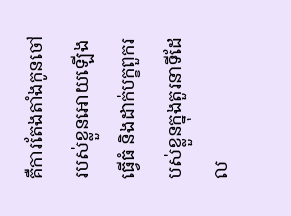គឺការតែងតាំងកូនចៅរបស់ខ្លួនអោយឡើងធ្វើធំ និងដាក់បក្ខពួករបស់ខ្លួនក្នុងតួរនាទីដែល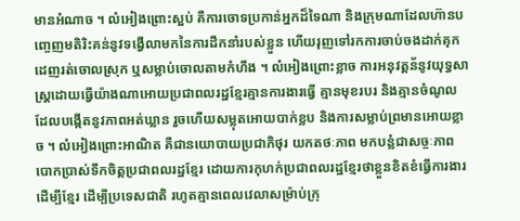មានអំណាច ។ លំអៀងព្រោះស្អប់ គឺការចោទប្រកាន់អ្នកដ៏ទៃណា និងក្រុមណាដែលហ៊ានបញ្ចេញមតិរិះគន់នូវទង្វើលាមកនៃការដឹកនាំរបស់ខ្លួន ហើយរុញទៅរកការចាប់ចងដាក់គុក ដេញរត់ចោលស្រុក ឬសម្លាប់ចោលតាមកំហឹង ។ លំអៀងព្រោះខ្លាច ការអនុវត្តន័នូវយុទ្ធសាស្រ្តដោយធ្វើយ៉ាងណាអោយប្រជាពលរដ្ឋខ្មែរគ្មានការងារធ្វើ គ្មានមុខរបរ និងគ្មានចំណូល ដែលបង្កើតនូវភាពអត់ឃ្លាន រួចហើយសម្លុតអោយបាក់ខ្លប និងការសម្លាប់ព្រមានអោយខ្លាច ។ លំអៀងព្រោះអាណិត គឺជានយោបាយប្រជាភិថុរ យកតថៈភាព មកបន្លំជាសច្ចៈភាព បោកប្រាស់ទឹកចិត្តប្រជាពលរដ្ឋខ្មែរ ដោយការកុហក់ប្រជាពលរដ្ឋខ្មែរថាខ្លួនខិតខំធ្វើការងារដើម្បីខ្មែរ ដើម្បីប្រទេសជាតិ រហូតគ្មានពេលវេលាសម្រ៉ាប់ក្រុ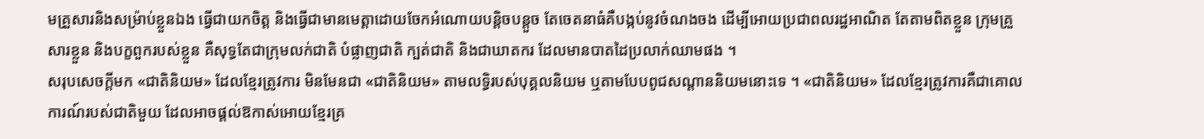មគ្រួសារនិងសម្រ៉ាប់ខ្លួនឯង ធ្វើជាយកចិត្ត និងធ្វើជាមានមេត្តាដោយចែកអំណោយបន្តិចបន្តួច តែចេតនាធំគឺបង្កប់នូវចំណងចង ដើម្បីអោយប្រជាពលរដ្ឋអាណិត តែតាមពិតខ្លួន ក្រុមគ្រួសារខ្លួន និងបក្ខពួករបស់ខ្លួន គឺសុទ្ធតែជាក្រុមលក់ជាតិ បំផ្លាញជាតិ ក្បត់ជាតិ និងជាឃាតករ ដែលមានបាតដៃប្រលាក់ឈាមផង ។
សរុបសេចក្តីមក «ជាតិនិយម» ដែលខ្មែរត្រូវការ មិនមែនជា «ជាតិនិយម» តាមលទ្ធិរបស់បុគ្គលនិយម ឬតាមបែបពូជសណ្តាននិយមនោះទេ ។ «ជាតិនិយម» ដែលខ្មែរត្រូវការគឺជាគោលការណ៍របស់ជាតិមួយ ដែលអាចផ្តល់ឱកាស់អោយខ្មែរគ្រ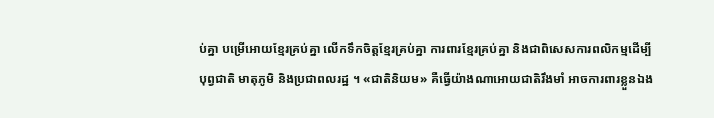ប់គ្នា បម្រើអោយខ្មែរគ្រប់គ្នា លើកទឹកចិត្តខ្មែរគ្រប់គ្នា ការពារខ្មែរគ្រប់គ្នា និងជាពិសេសការពលិកម្មដើម្បីបុព្វជាតិ មាតុភូមិ និងប្រជាពលរដ្ឋ ។ «ជាតិនិយម» គឺធ្វើយ៉ាងណាអោយជាតិរឹងមាំ អាចការពារខ្លួនឯង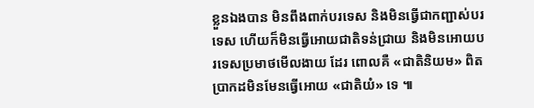ខ្លួនឯងបាន មិនពឹងពាក់បរទេស និងមិនធ្វើជាកញ្ជាស់បរទេស ហើយក៏មិនធ្វើអោយជាតិទន់ជ្រាយ និងមិនអោយបរទេសប្រមាថមើលងាយ ដែរ ពោលគឺ «ជាតិនិយម» ពិតប្រាកដមិនមែនធ្វើអោយ «ជាតិយំ» ទេ ៕